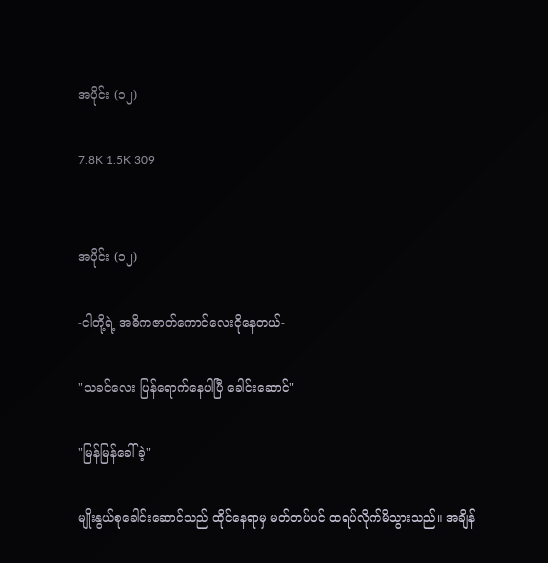အပိုင်း (၁၂)

7.8K 1.5K 309


အပိုင်း (၁၂)

-ငါတို့ရဲ့ အဓိကဇာတ်ကောင်လေးငိုနေတယ်-

"သခင်လေး ပြန်ရောက်နေပါပြီ ခေါင်းဆောင်"

"မြန်မြန်ခေါ်ခဲ့"

မျိုးနွယ်စုခေါင်းဆောင်သည် ထိုင်နေရာမှ မတ်တပ်ပင် ထရပ်လိုက်မိသွားသည်။ အချိန်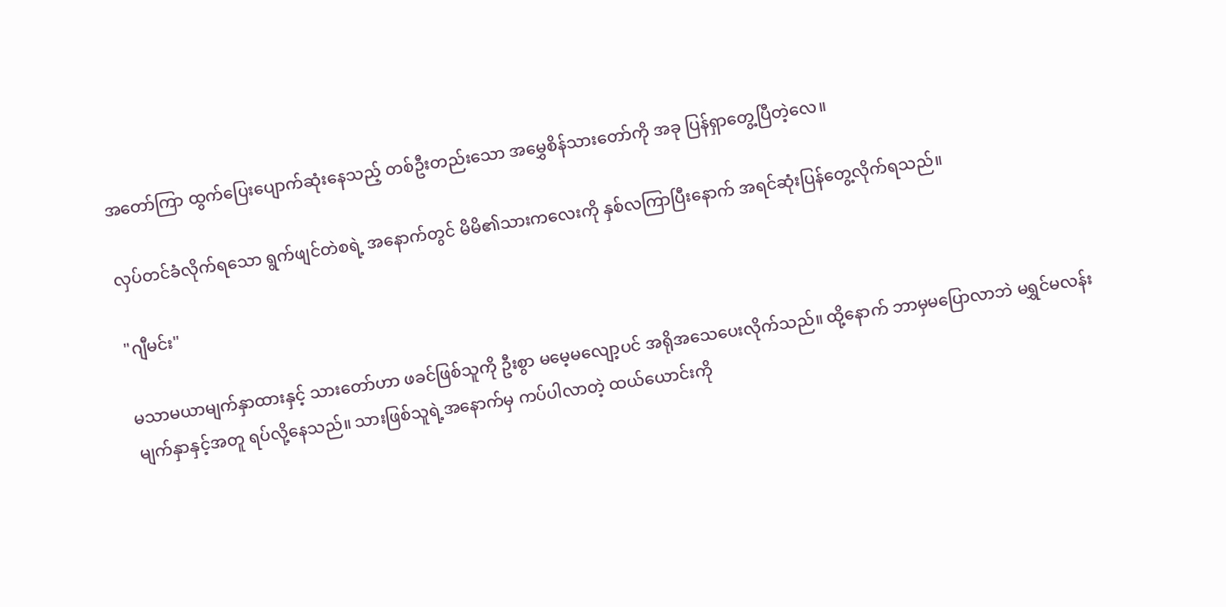အတော်ကြာ ထွက်‌ပြေးပျောက်ဆုံးနေသည့် တစ်ဦးတည်းသော အမွှေစိန်သားတော်ကို အခု ပြန်ရှာတွေ့ပြီတဲ့လေ။

လှပ်တင်ခံလိုက်ရသော ရွက်ဖျင်တဲစရဲ့ အနောက်တွင် မိမိ၏သားကလေးကို နှစ်လကြာပြီးနောက် အရင်ဆုံးပြန်တွေ့လိုက်ရသည်။

"ဂျီမင်း"

မသာမယာမျက်နှာထားနှင့် သားတော်ဟာ ဖခင်ဖြစ်သူကို ဦးစွာ မမေ့မလျော့ပင် အရိုအသေပေးလိုက်သည်။ ထို့နောက် ဘာမှမပြောလာဘဲ မရွှင်မလန်းမျက်နှာနှင့်အတူ ရပ်လို့နေသည်။ သားဖြစ်သူရဲ့အနောက်မှ ကပ်ပါလာတဲ့ ထယ်ယောင်းကို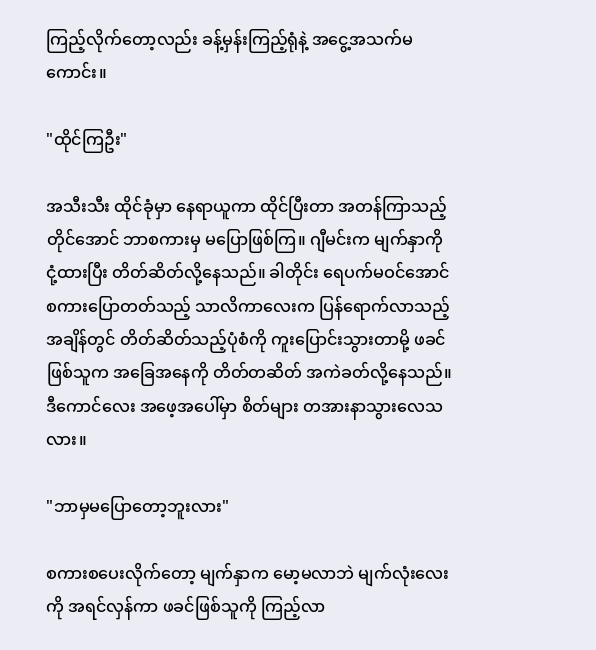ကြည့်လိုက်တော့လည်း ခန့်မှန်းကြည့်ရုံနဲ့ အငွေ့အသက်မကောင်း။

"ထိုင်ကြဦး"

အသီးသီး ထိုင်ခုံမှာ နေရာယူကာ ထိုင်ပြီးတာ အတန်ကြာသည့်တိုင်အောင် ဘာစကားမှ မပြောဖြစ်ကြ။ ဂျီမင်းက မျက်နှာကို ငုံ့ထားပြီး တိတ်ဆိတ်လို့နေသည်။ ခါတိုင်း ရေပက်မဝင်အောင် စကားပြောတတ်သည့် သာလိကာလေးက ပြန်ရောက်လာသည့်အချိန်တွင် တိတ်ဆိတ်သည့်ပုံစံကို ကူးပြောင်းသွားတာမို့ ဖခင်ဖြစ်သူက အခြေအနေကို တိတ်တဆိတ် အကဲခတ်လို့နေသည်။ ဒီကောင်လေး အဖေ့အပေါ်မှာ စိတ်များ တအားနာသွားလေသလား။

"ဘာမှမပြောတော့ဘူးလား"

စကားစပေးလိုက်တော့ မျက်နှာက မော့မလာဘဲ မျက်လုံးလေးကို အရင်လှန်ကာ ဖခင်ဖြစ်သူကို ကြည့်လာ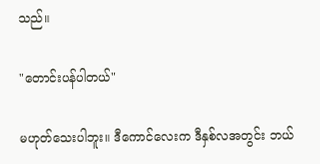သည်။

"တောင်းပန်ပါတယ်"

မဟုတ်သေးပါဘူး။ ဒီကောင်လေးက ဒီနှစ်လအတွင်း ဘယ်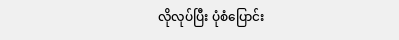လိုလုပ်ပြီး ပုံစံပြောင်း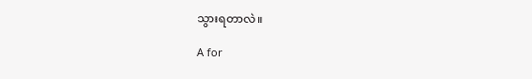သွားရတာလဲ။

A for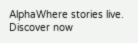AlphaWhere stories live. Discover now